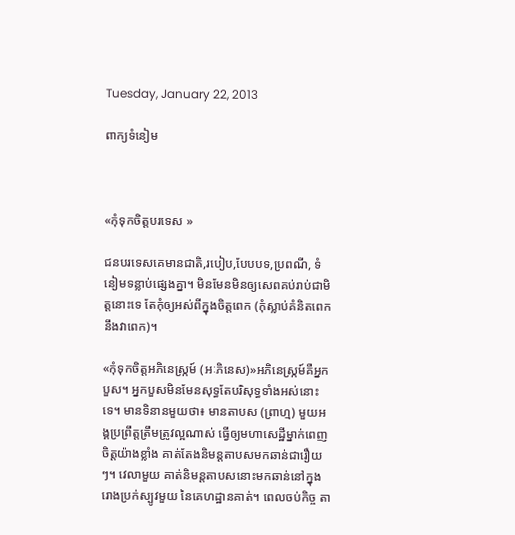Tuesday, January 22, 2013

ពាក្យទំនៀម



«កុំទុកចិត្តបរទេស »

ជនបរទេសគេមានជាតិ,របៀប,បែបបទ,ប្រពណី, ទំនៀមទន្លាប់ផ្សេងគ្នា។ មិនមែនមិនឲ្យសេពគប់រាប់ជាមិត្តនោះទេ តែកុំឲ្យអស់ពីក្នុងចិត្តពេក (កុំស្លាប់គំនិតពេកនឹងវាពេក)។

«កុំទុកចិត្តអភិនេស្រ្កម៍ (អៈភិនេស)»អភិនេស្រ្កម៍គឺអ្នកបួស។ អ្នកបួសមិនមែនសុទ្ធតែបរិសុទ្ធទាំងអស់នោះទេ។ មានទិនានមួយថា៖ មានតាបស (ព្រាហ្ម) មួយអង្គប្រព្រឹត្តត្រឹមត្រូវល្អណាស់ ធ្វើឲ្យមហាសេដ្ឋីម្នាក់ពេញចិត្តយ៉ាងខ្លាំង គាត់តែងនិមន្ដតាបសមកឆាន់ជារឿយៗ។ វេលាមួយ គាត់និមន្ដតាបសនោះមកឆាន់នៅក្នុងរោងប្រក់ស្បូវមួយ នៃគេហដ្ឋានគាត់។ ពេលចប់កិច្ច តា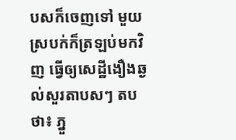បសក៏ចេញទៅ មួយស្របក់ក៏ត្រឡប់មកវិញ ធ្វើឲ្យសេដ្ឋីងឿងឆ្ងល់សួរតាបសៗ តបថា៖ ភ្នួ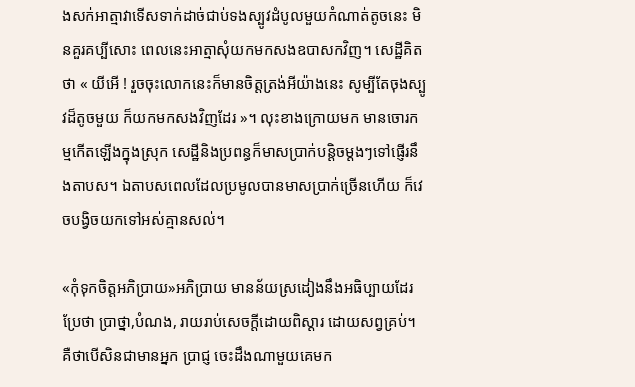ងសក់អាត្មាវាទើសទាក់ដាច់ជាប់ទងស្បូវដំបូលមួយកំណាត់តូចនេះ មិនគួរគប្បីសោះ ពេលនេះអាត្មាសុំយកមកសងឧបាសកវិញ។ សេដ្ឋីគិតថា « យីអើ ! រួចចុះលោកនេះក៏មានចិត្តត្រង់អីយ៉ាងនេះ សូម្បីតែចុងស្បូវដ៏តូចមួយ ក៏យកមកសងវិញដែរ »។ លុះខាងក្រោយមក មានចោរកម្មកើតឡើងក្នុងស្រុក សេដ្ឋីនិងប្រពន្ធក៏មាសប្រាក់បន្តិចម្ដងៗទៅផ្ញើរនឹងតាបស។ ឯតាបសពេលដែលប្រមូលបានមាសប្រាក់ច្រើនហើយ ក៏វេចបង្វិចយកទៅអស់គ្មានសល់។

«កុំទុកចិត្តអភិប្រាយ»អភិប្រាយ មានន័យស្រដៀងនឹងអធិប្បាយដែរប្រែថា ប្រាថ្នា,បំណង, រាយរាប់សេចក្ដីដោយពិស្ដារ ដោយសព្វគ្រប់។ គឺថាបើសិនជាមានអ្នក ប្រាជ្ញ ចេះដឹងណាមួយគេមក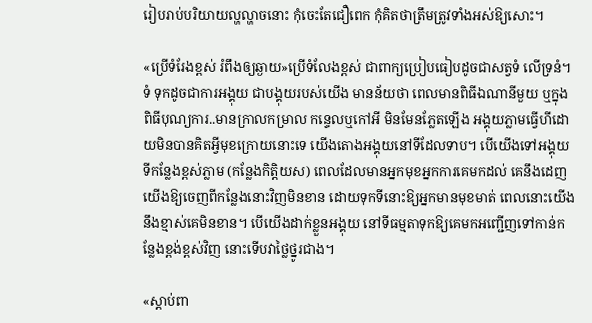រៀបរាប់បរិយាយល្ហល្ហាចនោះ កុំចេះតែជឿពេក កុំគិតថាត្រឹមត្រូវទាំងអស់ឱ្យសោះ។

«ប្រើទំរែងខ្ពស់ រំពឹងឲ្យឆ្ងាយ»ប្រើទំលែងខ្ពស់ ជាពាក្យប្រៀបធៀបដូចជាសត្វទំ លើទ្រនំ។ ទំ ទុកដូចជាការអង្គុយ ជាបង្គុយរបស់យើង មានន័យថា ពេលមានពិធីឯណានីមួយ ឬក្នុងពិធីបុណ្យការ..មានក្រាលកម្រាល កន្ទេលឬកៅអី មិនមែនភ្លែតឡើង អង្គុយភ្លាមធ្វើហីដោយមិនបានគិតអ្វីមុខក្រោយនោះទេ យើងតោងអង្គុយនៅទីដែលទាប។ បើយើងទៅអង្គុយទីកន្លែងខ្ពស់ភ្លាម (កន្លែងកិត្តិយស) ពេលដែលមានអ្នកមុខអ្នកការគេមកដល់ គេនឹងដេញយើងឱ្យចេញពីកន្លែងនោះវិញមិនខាន ដោយទុកទីនោះឱ្យអ្នកមានមុខមាត់ ពេលនោះយើងនឹងខ្មាស់គេមិនខាន។ បើយើងដាក់ខ្លួនអង្គុយ នៅទីធម្មតាទុកឱ្យគេមកអញ្ជើញទៅកាន់កន្លែងខ្ពង់ខ្ពស់វិញ នោះទើបវាថ្លៃថ្នូរជាង។

«ស្ដាប់ពា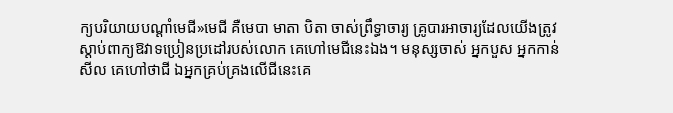ក្យបរិយាយបណ្ដាំមេជី»មេជី គឺមេបា មាតា បិតា ចាស់ព្រឹទ្ធាចារ្យ គ្រូបារអាចារ្យដែលយើងត្រូវស្ដាប់ពាក្យឱវាទប្រៀនប្រដៅរបស់លោក គេហៅមេជីនេះឯង។ មនុស្សចាស់ អ្នកបួស អ្នកកាន់សីល គេហៅថាជី ឯអ្នកគ្រប់គ្រងលើជីនេះគេ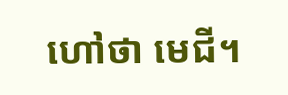ហៅថា មេជី។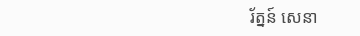រ័ត្នន៍ សេនា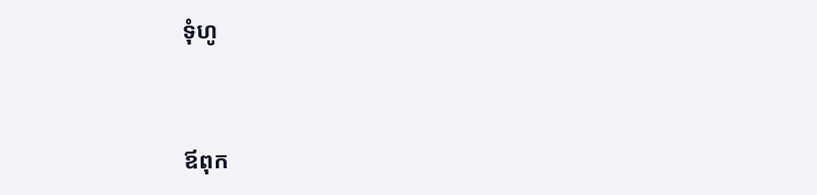ទុំហូ


ឪពុក